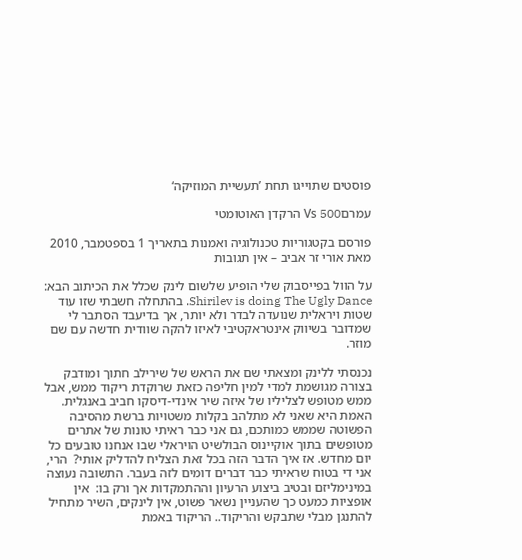פוסטים שתוייגו תחת ’תעשיית המוזיקה‘

עמרםVs 500 הרקדן האוטומטי

פורסם בקטגוריות טכנולוגיה ואמנות בתאריך 1 בספטמבר, 2010 מאת אורי זר אביב – אין תגובות

על הוול בפייסבוק שלי הופיע שלשום לינק שכלל את הכיתוב הבא: Shirilev is doing The Ugly Dance. בהתחלה חשבתי שזו עוד שטות ויראלית שנועדה לבדר ולא יותר, אך בדיעבד הסתבר לי שמדובר בשיווק אינטראקטיבי לאיזו להקה שוודית חדשה עם שם מוזר.

נכנסתי ללינק ומצאתי שם את הראש של שירילב חתוך ומודבק בצורה מגושמת למדי למין חליפה כזאת שרוקדת ריקוד ממש, אבל ממש מטופש לצליליו של איזה שיר אינדי-דיסקו חביב באנגלית. האמת היא שאני לא מתלהב בקלות משטויות ברשת מהסיבה הפשוטה שממש כמותכם, גם אני כבר ראיתי טונות של אתרים מטופשים בתוך אוקיינוס הבולשיט הויראלי שבו אנחנו טובעים כל יום מחדש. אז איך הדבר הזה בכל זאת הצליח להדליק אותי?  הרי, אני די בטוח שראיתי כבר דברים דומים לזה בעבר. התשובה נעוצה במינימליזם ובטיב ביצוע הרעיון וההתמקדות אך ורק בו:  אין אופציות כמעט כך שהעניין נשאר פשוט, אין לינקים, השיר מתחיל להתנגן מבלי שתבקש והריקוד.. הריקוד באמת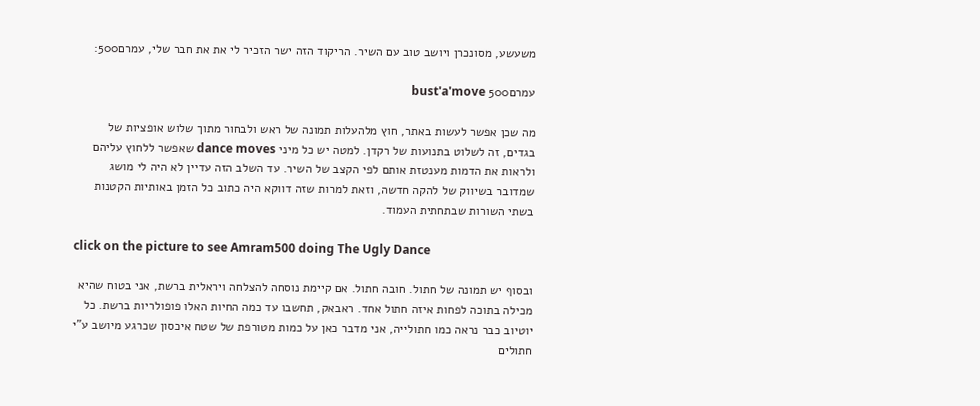משעשע, מסונכרן ויושב טוב עם השיר. הריקוד הזה ישר הזכיר לי את את חבר שלי, עמרם500:

עמרם500 bust'a'move

מה שכן אפשר לעשות באתר, חוץ מלהעלות תמונה של ראש ולבחור מתוך שלוש אופציות של בגדים, זה לשלוט בתנועות של רקדן. למטה יש כל מיני dance moves שאפשר ללחוץ עליהם ולראות את הדמות מענטזת אותם לפי הקצב של השיר. עד השלב הזה עדיין לא היה לי מושג שמדובר בשיווק של להקה חדשה, וזאת למרות שזה דווקא היה כתוב כל הזמן באותיות הקטנות בשתי השורות שבתחתית העמוד.

click on the picture to see Amram500 doing The Ugly Dance

ובסוף יש תמונה של חתול. חובה חתול. אם קיימת נוסחה להצלחה ויראלית ברשת, אני בטוח שהיא מכילה בתוכה לפחות איזה חתול אחד. ראבאק, תחשבו עד כמה החיות האלו פופולריות ברשת. כל יוטיוב כבר נראה כמו חתולייה, אני מדבר כאן על כמות מטורפת של שטח איכסון שכרגע מיושב ע"י חתולים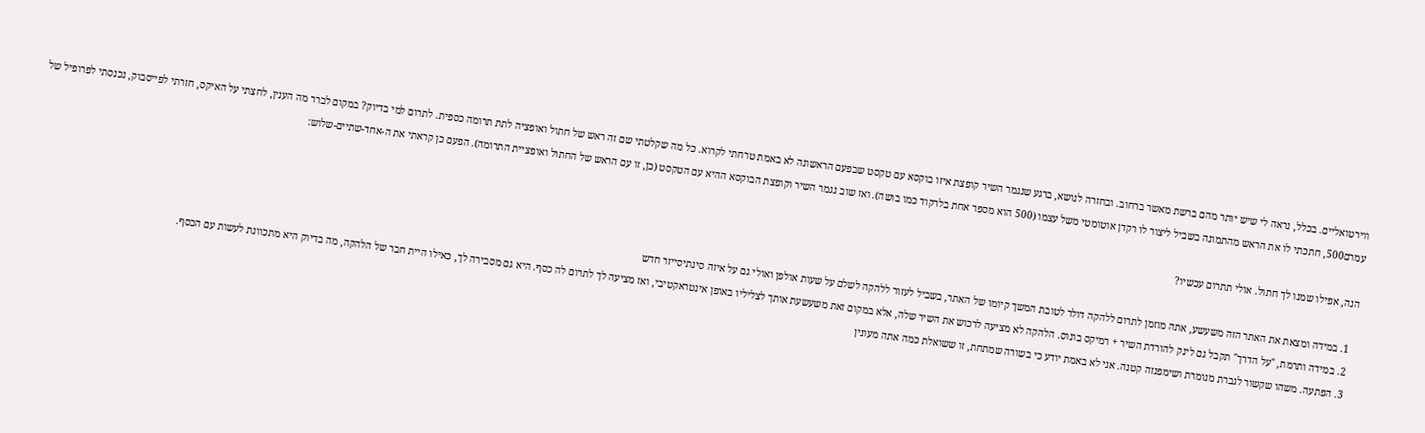ווירטואליים. בכלל, נראה לי שיש יותר מהם ברשת מאשר ברחוב. ובחזרה לנושא, ברגע שנגמר השיר קופצת איזו בוקסא עם טקסט שבפעם הראשונה לא באמת טרחתי לקרוא. כל מה שקלטתי שם זה ראש של חתול ואופציה לתת תרומה כספית. לתרום למי בדיוק? במקום לברר מה הענין, לחצתי על האיקס, חזרתי לפייסבוק, נכנסתי לפרופיל של עמרם500, חתכתי לו את הראש מהתמונה בשביל ליצור לו רקדן אוטומטי משל עצמו (500 הוא מספר אחת בלרקוד כמו בושה). ואז שוב נגמר השיר וקופצת הבוקסא ההיא עם הטקסט (כן, זו עם הראש של החתול ואופציית התרומה). הפעם כן קראתי את ה-אחד-שתיים-שלוש:

הנה, אפילו שמנו לך חתול. אולי תתרום עכשיו?

  1. במידה ומצאת את האתר הזה משעשע, אתה מוזמן לתרום ללהקה דולר לטובת המשך קיומו של האתר, בשביל לעזור ללהקה לשלם על שעות אולפן ואולי גם על איזה סינתיסייזר חדש
  2. במידה ותרמת, "על הדרך" תקבל גם לינק להורדת השיר + רמיקס בונוס. הלהקה לא מציעה לרכוש את השיר שלה, אלא במקום זאת משעשעת אותך לצליליו באופן אינטראקטיבי, ואז מציעה לך לתרום לה כסף. היא גם מסבירה לך, כאילו היית חבר של הלהקה, מה בדיוק היא מתכוונת לעשות עם הכסף.
  3. הפתעה. משהו שקשור לגברת מנומרת ושימפנזה קטנה. אני לא באמת יודע כי בשורה שמתחת, זו ששואלת כמה אתה מעונין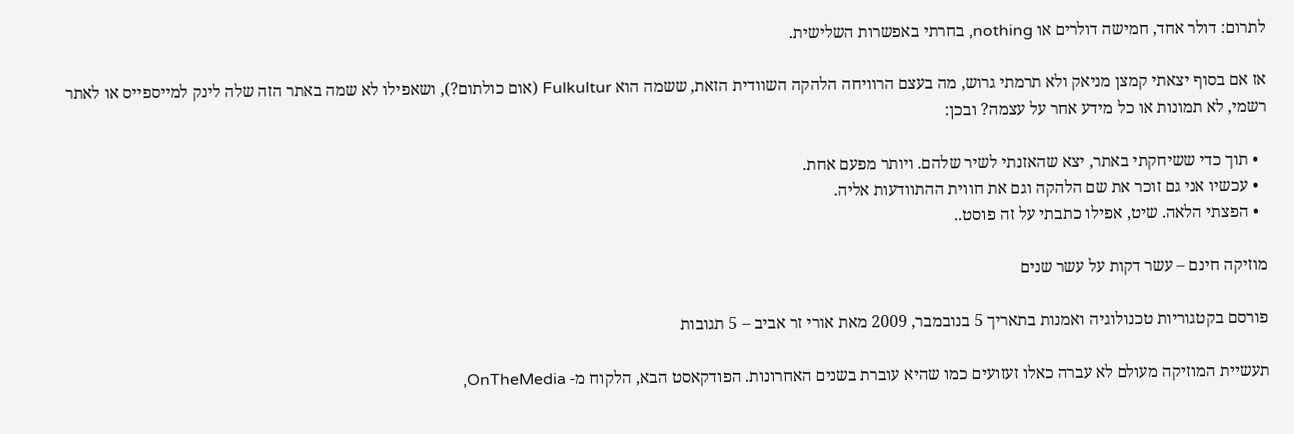לתרום: דולר אחד, חמישה דולרים או nothing, בחרתי באפשרות השלישית.

אז אם בסוף יצאתי קמצן מניאק ולא תרמתי גרוש, מה בעצם הרוויחה הלהקה השוודית הזאת, ששמה הוא Fulkultur (אום כולתום?), ושאפילו לא שמה באתר הזה שלה לינק למייספייס או לאתר רשמי, לא תמונות או כל מידע אחר על עצמה? ובכן:

  • תוך כדי ששיחקתי באתר, יצא שהאזנתי לשיר שלהם. ויותר מפעם אחת.
  • עכשיו אני גם זוכר את שם הלהקה וגם את חווית ההתוודעות אליה.
  • הפצתי הלאה. שיט, אפילו כתבתי על זה פוסט..

מוזיקה חינם – עשר דקות על עשר שנים

פורסם בקטגוריות טכנולוגיה ואמנות בתאריך 5 בנובמבר, 2009 מאת אורי זר אביב – 5 תגובות

תעשיית המוזיקה מעולם לא עברה כאלו זעזועים כמו שהיא עוברת בשנים האחרונות. הפודקאסט הבא, הלקוח מ- OnTheMedia,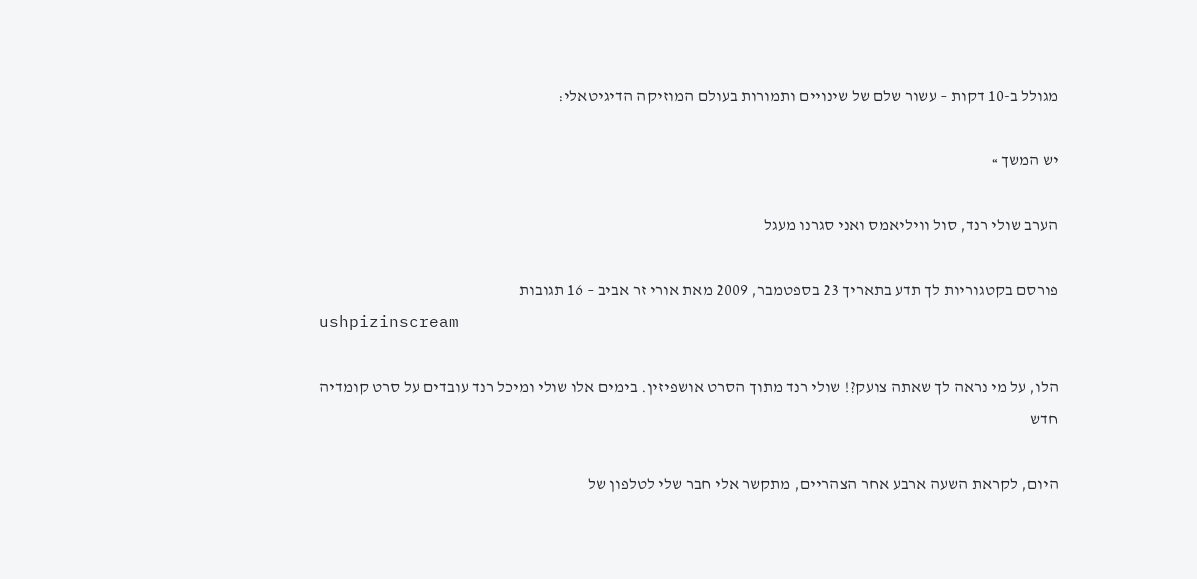מגולל ב-10 דקות – עשור שלם של שינויים ותמורות בעולם המוזיקה הדיגיטאלי:

יש המשך »

הערב שולי רנד, סול וויליאמס ואני סגרנו מעגל

פורסם בקטגוריות לך תדע בתאריך 23 בספטמבר, 2009 מאת אורי זר אביב – 16 תגובות
ushpizinscream

הלו, על מי נראה לך שאתה צועק?! שולי רנד מתוך הסרט אושפיזין. בימים אלו שולי ומיכל רנד עובדים על סרט קומדיה חדש

היום, לקראת השעה ארבע אחר הצהריים, מתקשר אלי חבר שלי לטלפון של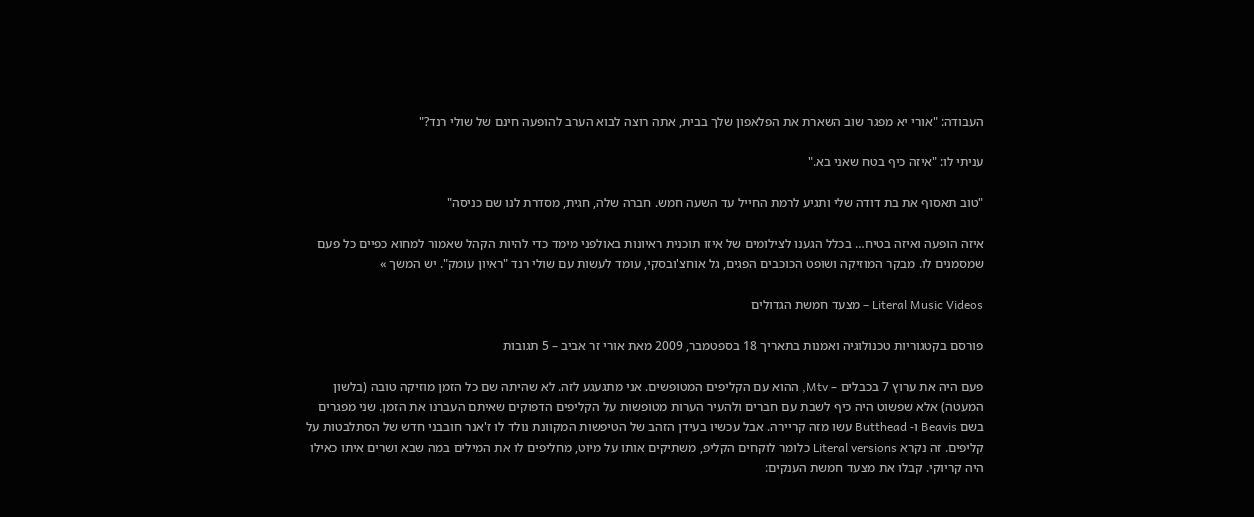העבודה: "אורי יא מפגר שוב השארת את הפלאפון שלך בבית, אתה רוצה לבוא הערב להופעה חינם של שולי רנד?"

עניתי לו: "איזה כיף בטח שאני בא."

"טוב תאסוף את בת דודה שלי ותגיע לרמת החייל עד השעה חמש. חברה שלה, חגית, מסדרת לנו שם כניסה"

איזה הופעה ואיזה בטיח… בכלל הגענו לצילומים של איזו תוכנית ראיונות באולפני מימד כדי להיות הקהל שאמור למחוא כפיים כל פעם שמסמנים לו. מבקר המוזיקה ושופט הכוכבים הפגים, גל אוחצ'ובסקי, עומד לעשות עם שולי רנד "ראיון עומק". יש המשך »

Literal Music Videos – מצעד חמשת הגדולים

פורסם בקטגוריות טכנולוגיה ואמנות בתאריך 18 בספטמבר, 2009 מאת אורי זר אביב – 5 תגובות

פעם היה את ערוץ 7 בכבלים – Mtv, ההוא עם הקליפים המטופשים. אני מתגעגע לזה. לא שהיתה שם כל הזמן מוזיקה טובה (בלשון המעטה) אלא שפשוט היה כיף לשבת עם חברים ולהעיר הערות מטופשות על הקליפים הדפוקים שאיתם העברנו את הזמן. שני מפגרים בשם Beavis ו- Butthead עשו מזה קריירה. אבל עכשיו בעידן הזהב של הטיפשות המקוונת נולד לו ז'אנר חובבני חדש של הסתלבטות על קליפים. זה נקרא Literal versions כלומר לוקחים הקליפ, משתיקים אותו על מיוט, מחליפים לו את המילים במה שבא ושרים איתו כאילו היה קריוקי. קבלו את מצעד חמשת הענקים: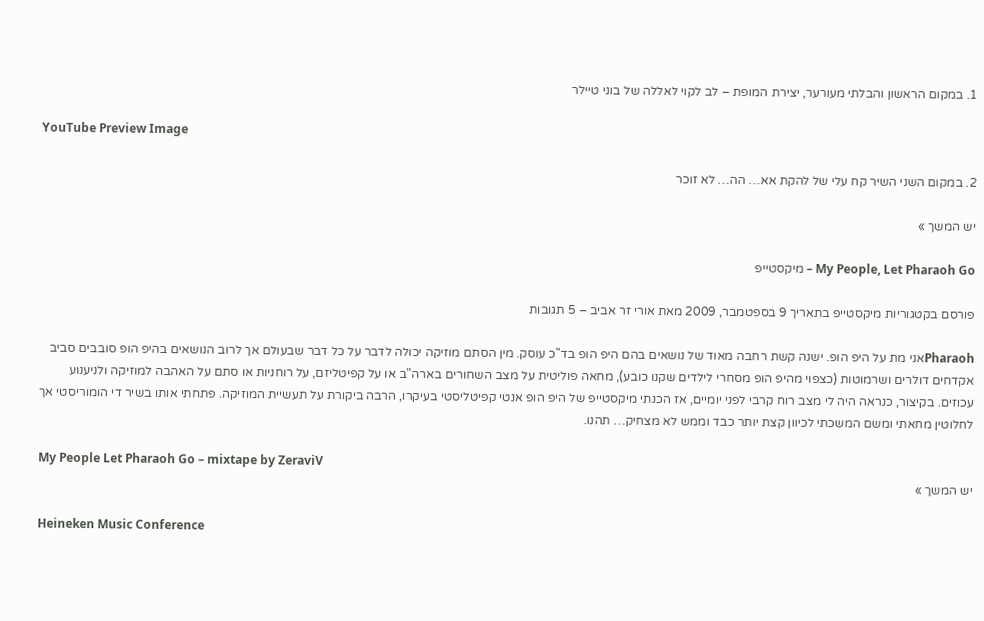1. במקום הראשון והבלתי מעורער, יצירת המופת – לב לקוי לאללה של בוני טיילר

YouTube Preview Image

2. במקום השני השיר קח עלי של להקת אא… הה… לא זוכר

יש המשך »

My People, Let Pharaoh Go – מיקסטייפ

פורסם בקטגוריות מיקסטייפ בתאריך 9 בספטמבר, 2009 מאת אורי זר אביב – 5 תגובות

Pharaohאני מת על היפ הופ. ישנה קשת רחבה מאוד של נושאים בהם היפ הופ בד"כ עוסק. מין הסתם מוזיקה יכולה לדבר על כל דבר שבעולם אך לרוב הנושאים בהיפ הופ סובבים סביב אקדחים דולרים ושרמוטות (כצפוי מהיפ הופ מסחרי לילדים שקנו כובע), מחאה פוליטית על מצב השחורים בארה"ב או על קפיטליזם, על רוחניות או סתם על האהבה למוזיקה ולניענוע עכוזים. בקיצור, כנראה היה לי מצב רוח קרבי לפני יומיים, אז הכנתי מיקסטייפ של היפ הופ אנטי קפיטליסטי בעיקרו, הרבה ביקורת על תעשיית המוזיקה. פתחתי אותו בשיר די הומוריסטי אך לחלוטין מחאתי ומשם המשכתי לכיוון קצת יותר כבד וממש לא מצחיק… תהנו.

My People Let Pharaoh Go – mixtape by ZeraviV
יש המשך »

Heineken Music Conference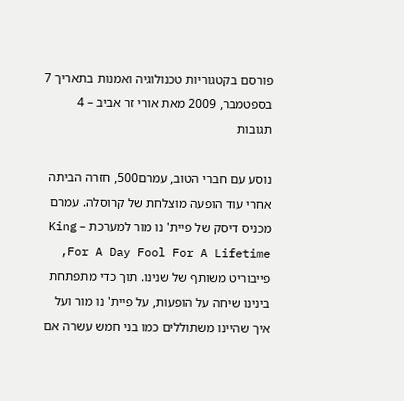פורסם בקטגוריות טכנולוגיה ואמנות בתאריך 7 בספטמבר, 2009 מאת אורי זר אביב – 4 תגובות

נוסע עם חברי הטוב, עמרם500, חזרה הביתה אחרי עוד הופעה מוצלחת של קרוסלה. עמרם מכניס דיסק של פיית' נו מור למערכת – King For A Day Fool For A Lifetime, פייבוריט משותף של שנינו. תוך כדי מתפתחת בינינו שיחה על הופעות, על פיית' נו מור ועל איך שהיינו משתוללים כמו בני חמש עשרה אם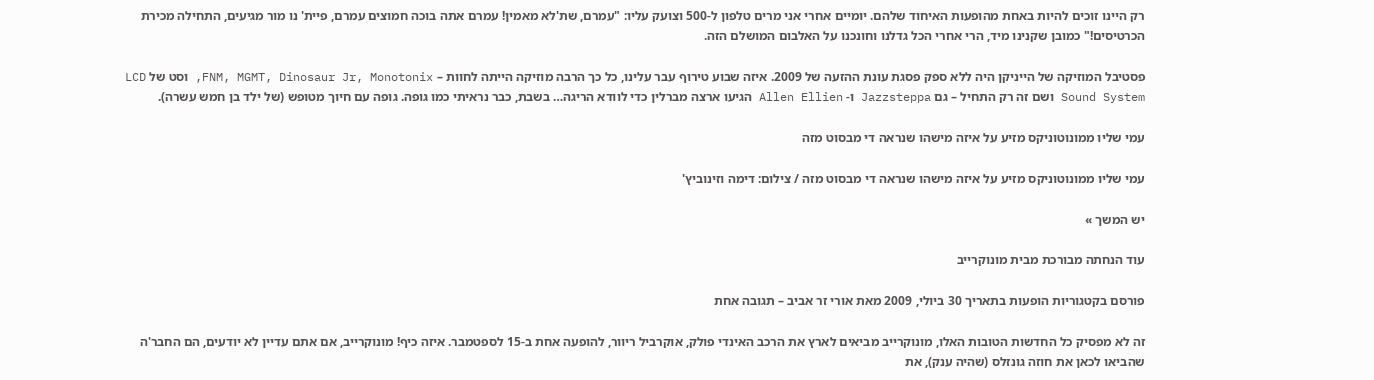רק היינו זוכים להיות באחת מהופעות האיחוד שלהם. יומיים אחרי אני מרים טלפון ל-500 וצועק עליו: "עמרם, שת'לא מאמין! עמרם אתה בוכה חמוצים עמרם, פיית' נו מור מגיעים, התחילה מכירת הכרטיסים!" כמובן שקנינו מיד, הרי אחרי הכל גדלנו וחונכנו על האלבום המושלם הזה.

פסטיבל המוזיקה של הייניקן היה ללא ספק פסגת עונת ההזעה של 2009. איזה שבוע טירוף עבר עלינו, כל כך הרבה מוזיקה הייתה לחוות – FNM, MGMT, Dinosaur Jr, Monotonix, וסט של LCD Sound System ושם זה רק התחיל – גם Jazzsteppa ו- Allen Ellien הגיעו ארצה מברלין כדי לוודא הריגה… בשבת, כבר נראיתי כמו גופה. גופה עם חיוך מטופש (של ילד בן חמש עשרה).

עמי שליו ממונוטוניקס מזיע על איזה מישהו שנראה די מבסוט מזה

עמי שליו ממונוטוניקס מזיע על איזה מישהו שנראה די מבסוט מזה / צילום: דימה וזינוביץ'

יש המשך »

עוד הנחתה מבורכת מבית מונוקרייב

פורסם בקטגוריות הופעות בתאריך 30 ביולי, 2009 מאת אורי זר אביב – תגובה אחת

זה לא מפסיק כל החדשות הטובות האלו, מונוקרייב מביאים לארץ את הרכב האינדי פולק, אוקרביל ריוור, להופעה אחת ב-15 לספטמבר. איזה כיף! מונוקרייב, אם אתם עדיין לא יודעים, הם החבר'ה שהביאו לכאן את חוזה גונזלס (שהיה ענק), את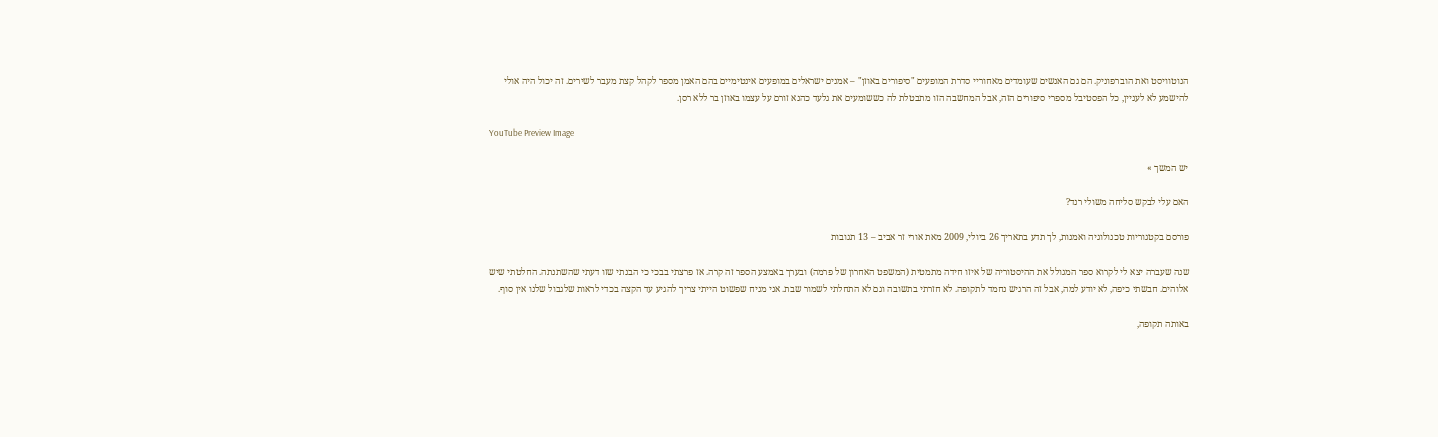הנוטוויסט ואת הוברפוניק. הם גם האנשים שעומדים מאחוריי סדרת המופעים "סיפורים באוזן" – אמנים ישראלים במופעים אינטימיים בהם האמן מספר לקהל קצת מעבר לשירים. זה יכול היה אולי להישמע לא לעניין, כל הפסטיבל מספרי סיפורים הזה, אבל המחשבה הזו מתבטלת לה כששומעים את גלעד כהנא זורם על עצמו באוזן בר ללא רסן.

YouTube Preview Image

יש המשך »

האם עלי לבקש סליחה משולי רנד?

פורסם בקטגוריות טכנולוגיה ואמנות, לך תדע בתאריך 26 ביולי, 2009 מאת אורי זר אביב – 13 תגובות

שנה שעברה יצא לי לקרוא ספר המגולל את ההיסטוריה של איזו חידה מתמטית (המשפט האחרון של פרמה) ובערך באמצע הספר זה קרה. אז פרצתי בבכי כי הבנתי שזו דעתי שהשתנתה. החלטתי שיש אלוהים. חבשתי כיפה, לא יודע למה, אבל זה הרגיש נחמד לתקופה. לא חזרתי בתשובה וגם לא התחלתי לשמור שבת. אני מניח שפשוט הייתי צריך להגיע עד הקצה בכדי לראות שלגבול שלנו אין סוף.

באותה תקופה,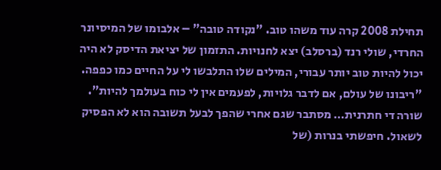תחילת 2008 קרה עוד משהו טוב. "נקודה טובה" – אלבומו של המיסיונר החרדי, שולי רנד (ברסלב) יצא לחנויות. התזמון של יציאת הדיסק לא היה יכול להיות טוב יותר עבורי, המילים שלו התלבשו לי על החיים כמו כפפה. "ריבונו של עולם, אם לדבר גלויות, לפעמים אין לי כוח בעולמך להיות". שורה די חתרנית… מסתבר שגם אחרי שהפך לבעל תשובה הוא לא הפסיק לשאול. חיפשתי בנרות (של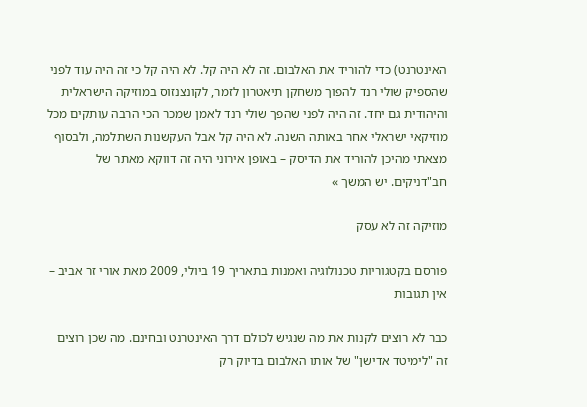האינטרנט) כדי להוריד את האלבום. זה לא היה קל. לא היה קל כי זה היה עוד לפני שהספיק שולי רנד להפוך משחקן תיאטרון לזמר, לקונצנזוס במוזיקה הישראלית והיהודית גם יחד. זה היה לפני שהפך שולי רנד לאמן שמכר הכי הרבה עותקים מכל מוזיקאי ישראלי אחר באותה השנה. לא היה קל אבל העקשנות השתלמה, ולבסוף מצאתי מהיכן להוריד את הדיסק – באופן אירוני היה זה דווקא מאתר של חב"דניקים. יש המשך »

מוזיקה זה לא עסק

פורסם בקטגוריות טכנולוגיה ואמנות בתאריך 19 ביולי, 2009 מאת אורי זר אביב – אין תגובות

כבר לא רוצים לקנות את מה שנגיש לכולם דרך האינטרנט ובחינם. מה שכן רוצים זה "לימיטד אדישן" של אותו האלבום בדיוק רק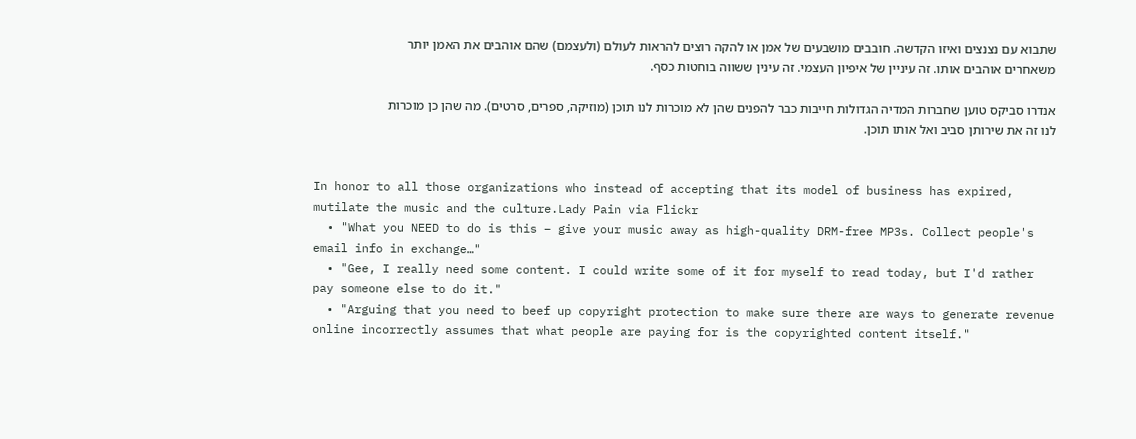שתבוא עם נצנצים ואיזו הקדשה. חובבים מושבעים של אמן או להקה רוצים להראות לעולם (ולעצמם) שהם אוהבים את האמן יותר משאחרים אוהבים אותו. זה עיניין של איפיון העצמי. זה עינין ששווה בוחטות כסף.

אנדרו סביקס טוען שחברות המדיה הגדולות חייבות כבר להפנים שהן לא מוכרות לנו תוכן (מוזיקה, ספרים, סרטים). מה שהן כן מוכרות לנו זה את שירותן סביב ואל אותו תוכן.


In honor to all those organizations who instead of accepting that its model of business has expired, mutilate the music and the culture.Lady Pain via Flickr
  • "What you NEED to do is this – give your music away as high-quality DRM-free MP3s. Collect people's email info in exchange…"
  • "Gee, I really need some content. I could write some of it for myself to read today, but I'd rather pay someone else to do it."
  • "Arguing that you need to beef up copyright protection to make sure there are ways to generate revenue online incorrectly assumes that what people are paying for is the copyrighted content itself."